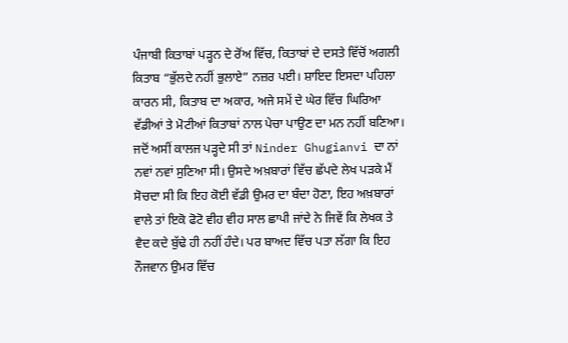ਪੰਜਾਬੀ ਕਿਤਾਬਾਂ ਪੜ੍ਹਨ ਦੇ ਰੋਂਅ ਵਿੱਚ, ਕਿਤਾਬਾਂ ਦੇ ਦਸਤੇ ਵਿੱਚੋਂ ਅਗਲੀ ਕਿਤਾਬ “ਭੁੱਲਦੇ ਨਹੀਂ ਭੁਲਾਏ” ਨਜ਼ਰ ਪਈ। ਸ਼ਾਇਦ ਇਸਦਾ ਪਹਿਲਾ ਕਾਰਨ ਸੀ, ਕਿਤਾਬ ਦਾ ਅਕਾਰ, ਅਜੇ ਸਮੇਂ ਦੇ ਘੇਰ ਵਿੱਚ ਘਿਰਿਆ ਵੱਡੀਆਂ ਤੇ ਮੋਟੀਆਂ ਕਿਤਾਬਾਂ ਨਾਲ ਪੇਚਾ ਪਾਉਣ ਦਾ ਮਨ ਨਹੀਂ ਬਣਿਆ।
ਜਦੋਂ ਅਸੀਂ ਕਾਲਜ ਪੜ੍ਹਦੇ ਸੀ ਤਾਂ Ninder Ghugianvi ਦਾ ਨਾਂ ਨਵਾਂ ਨਵਾਂ ਸੁਣਿਆ ਸੀ। ਉਸਦੇ ਅਖ਼ਬਾਰਾਂ ਵਿੱਚ ਛੱਪਦੇ ਲੇਖ ਪੜਕੇ ਮੈਂ ਸੋਚਦਾ ਸੀ ਕਿ ਇਹ ਕੋਈ ਵੱਡੀ ਉਮਰ ਦਾ ਬੰਦਾ ਹੋਣਾ, ਇਹ ਅਖ਼ਬਾਰਾਂ ਵਾਲੇ ਤਾਂ ਇਕੋ ਫੋਟੋ ਵੀਹ ਵੀਹ ਸਾਲ ਛਾਪੀ ਜਾਂਦੇ ਨੇ ਜਿਵੇਂ ਕਿ ਲੇਖਕ ਤੇ ਵੈਦ ਕਦੇ ਬੁੱਢੇ ਹੀ ਨਹੀਂ ਹੰਦੇ। ਪਰ ਬਾਅਦ ਵਿੱਚ ਪਤਾ ਲੱਗਾ ਕਿ ਇਹ ਨੌਜਵਾਨ ਉਮਰ ਵਿੱਚ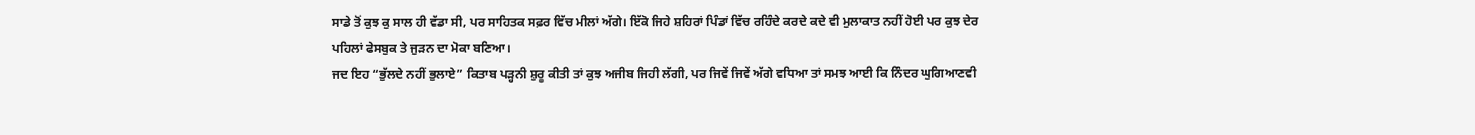ਸਾਡੇ ਤੋਂ ਕੁਝ ਕੁ ਸਾਲ ਹੀ ਵੱਡਾ ਸੀ, ਪਰ ਸਾਹਿਤਕ ਸਫ਼ਰ ਵਿੱਚ ਮੀਲਾਂ ਅੱਗੇ। ਇੱਕੋ ਜਿਹੇ ਸ਼ਹਿਰਾਂ ਪਿੰਡਾਂ ਵਿੱਚ ਰਹਿੰਦੇ ਕਰਦੇ ਕਦੇ ਵੀ ਮੁਲਾਕਾਤ ਨਹੀਂ ਹੋਈ ਪਰ ਕੁਝ ਦੇਰ ਪਹਿਲਾਂ ਫੇਸਬੁਕ ਤੇ ਜੁੜਨ ਦਾ ਮੋਕਾ ਬਣਿਆ।
ਜਦ ਇਹ “ਭੁੱਲਦੇ ਨਹੀਂ ਭੁਲਾਏ” ਕਿਤਾਬ ਪੜ੍ਹਨੀ ਸ਼ੁਰੂ ਕੀਤੀ ਤਾਂ ਕੁਝ ਅਜੀਬ ਜਿਹੀ ਲੱਗੀ, ਪਰ ਜਿਵੇਂ ਜਿਵੇਂ ਅੱਗੇ ਵਧਿਆ ਤਾਂ ਸਮਝ ਆਈ ਕਿ ਨਿੰਦਰ ਘੁਗਿਆਣਵੀ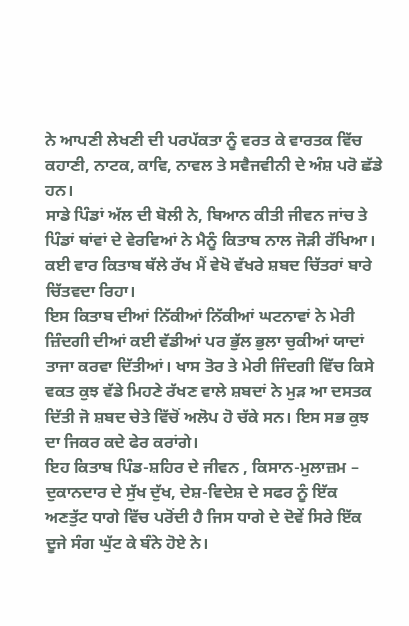ਨੇ ਆਪਣੀ ਲੇਖਣੀ ਦੀ ਪਰਪੱਕਤਾ ਨੂੰ ਵਰਤ ਕੇ ਵਾਰਤਕ ਵਿੱਚ ਕਹਾਣੀ, ਨਾਟਕ, ਕਾਵਿ, ਨਾਵਲ ਤੇ ਸਵੈਜਵੀਨੀ ਦੇ ਅੰਸ਼ ਪਰੋ ਛੱਡੇ ਹਨ।
ਸਾਡੇ ਪਿੰਡਾਂ ਅੱਲ ਦੀ ਬੋਲੀ ਨੇ, ਬਿਆਨ ਕੀਤੀ ਜੀਵਨ ਜਾਂਚ ਤੇ ਪਿੰਡਾਂ ਥਾਂਵਾਂ ਦੇ ਵੇਰਵਿਆਂ ਨੇ ਮੈਨੂੰ ਕਿਤਾਬ ਨਾਲ ਜੋੜੀ ਰੱਖਿਆ। ਕਈ ਵਾਰ ਕਿਤਾਬ ਥੱਲੇ ਰੱਖ ਮੈਂ ਵੇਖੋ ਵੱਖਰੇ ਸ਼ਬਦ ਚਿੱਤਰਾਂ ਬਾਰੇ ਚਿੱਤਵਦਾ ਰਿਹਾ।
ਇਸ ਕਿਤਾਬ ਦੀਆਂ ਨਿੱਕੀਆਂ ਨਿੱਕੀਆਂ ਘਟਨਾਵਾਂ ਨੇ ਮੇਰੀ ਜ਼ਿੰਦਗੀ ਦੀਆਂ ਕਈ ਵੱਡੀਆਂ ਪਰ ਭੁੱਲ ਭੁਲਾ ਚੁਕੀਆਂ ਯਾਦਾਂ ਤਾਜਾ ਕਰਵਾ ਦਿੱਤੀਆਂ। ਖਾਸ ਤੋਰ ਤੇ ਮੇਰੀ ਜਿੰਦਗੀ ਵਿੱਚ ਕਿਸੇ ਵਕਤ ਕੁਝ ਵੱਡੇ ਮਿਹਣੇ ਰੱਖਣ ਵਾਲੇ ਸ਼ਬਦਾਂ ਨੇ ਮੁੜ ਆ ਦਸਤਕ ਦਿੱਤੀ ਜੋ ਸ਼ਬਦ ਚੇਤੇ ਵਿੱਚੋਂ ਅਲੋਪ ਹੋ ਚੱਕੇ ਸਨ। ਇਸ ਸਭ ਕੁਝ ਦਾ ਜਿਕਰ ਕਦੇ ਫੇਰ ਕਰਾਂਗੇ।
ਇਹ ਕਿਤਾਬ ਪਿੰਡ-ਸ਼ਹਿਰ ਦੇ ਜੀਵਨ , ਕਿਸਾਨ-ਮੁਲਾਜ਼ਮ – ਦੁਕਾਨਦਾਰ ਦੇ ਸੁੱਖ ਦੁੱਖ, ਦੇਸ਼-ਵਿਦੇਸ਼ ਦੇ ਸਫਰ ਨੂੰ ਇੱਕ ਅਣਤੁੱਟ ਧਾਗੇ ਵਿੱਚ ਪਰੋਂਦੀ ਹੈ ਜਿਸ ਧਾਗੇ ਦੇ ਦੋਵੇਂ ਸਿਰੇ ਇੱਕ ਦੂਜੇ ਸੰਗ ਘੁੱਟ ਕੇ ਬੰਨੇ ਹੋਏ ਨੇ।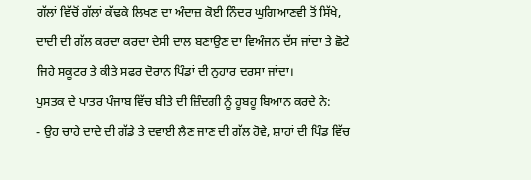ਗੱਲਾਂ ਵਿੱਚੋਂ ਗੱਲਾਂ ਕੱਢਕੇ ਲਿਖਣ ਦਾ ਅੰਦਾਜ਼ ਕੋਈ ਨਿੰਦਰ ਘੁਗਿਆਣਵੀ ਤੋਂ ਸਿੱਖੇ, ਦਾਦੀ ਦੀ ਗੱਲ ਕਰਦਾ ਕਰਦਾ ਦੇਸੀ ਦਾਲ ਬਣਾਉਣ ਦਾ ਵਿਅੰਜਨ ਦੱਸ ਜਾਂਦਾ ਤੇ ਛੋਟੇ ਜਿਹੇ ਸਕੂਟਰ ਤੇ ਕੀਤੇ ਸਫਰ ਦੋਰਾਨ ਪਿੰਡਾਂ ਦੀ ਨੁਹਾਰ ਦਰਸਾ ਜਾਂਦਾ।
ਪੁਸਤਕ ਦੇ ਪਾਤਰ ਪੰਜਾਬ ਵਿੱਚ ਬੀਤੇ ਦੀ ਜ਼ਿੰਦਗੀ ਨੂੰ ਹੂਬਹੂ ਬਿਆਨ ਕਰਦੇ ਨੇ:
- ਉਹ ਚਾਹੇ ਦਾਦੇ ਦੀ ਗੱਡੇ ਤੇ ਦਵਾਈ ਲੈਣ ਜਾਣ ਦੀ ਗੱਲ ਹੋਵੇ, ਸ਼ਾਹਾਂ ਦੀ ਪਿੰਡ ਵਿੱਚ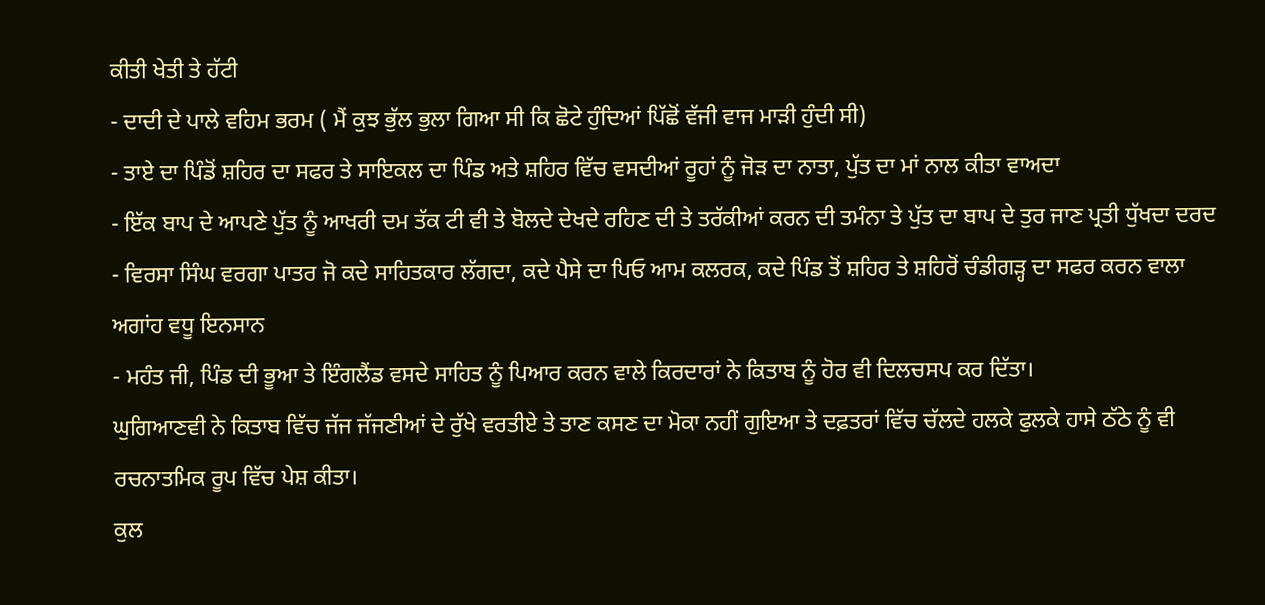ਕੀਤੀ ਖੇਤੀ ਤੇ ਹੱਟੀ
- ਦਾਦੀ ਦੇ ਪਾਲੇ ਵਹਿਮ ਭਰਮ ( ਮੈਂ ਕੁਝ ਭੁੱਲ ਭੁਲਾ ਗਿਆ ਸੀ ਕਿ ਛੋਟੇ ਹੁੰਦਿਆਂ ਪਿੱਛੋਂ ਵੱਜੀ ਵਾਜ ਮਾੜੀ ਹੁੰਦੀ ਸੀ)
- ਤਾਏ ਦਾ ਪਿੰਡੋਂ ਸ਼ਹਿਰ ਦਾ ਸਫਰ ਤੇ ਸਾਇਕਲ ਦਾ ਪਿੰਡ ਅਤੇ ਸ਼ਹਿਰ ਵਿੱਚ ਵਸਦੀਆਂ ਰੂਹਾਂ ਨੂੰ ਜੋੜ ਦਾ ਨਾਤਾ, ਪੁੱਤ ਦਾ ਮਾਂ ਨਾਲ ਕੀਤਾ ਵਾਅਦਾ
- ਇੱਕ ਬਾਪ ਦੇ ਆਪਣੇ ਪੁੱਤ ਨੂੰ ਆਖਰੀ ਦਮ ਤੱਕ ਟੀ ਵੀ ਤੇ ਬੋਲਦੇ ਦੇਖਦੇ ਰਹਿਣ ਦੀ ਤੇ ਤਰੱਕੀਆਂ ਕਰਨ ਦੀ ਤਮੰਨਾ ਤੇ ਪੁੱਤ ਦਾ ਬਾਪ ਦੇ ਤੁਰ ਜਾਣ ਪ੍ਰਤੀ ਧੁੱਖਦਾ ਦਰਦ
- ਵਿਰਸਾ ਸਿੰਘ ਵਰਗਾ ਪਾਤਰ ਜੋ ਕਦੇ ਸਾਹਿਤਕਾਰ ਲੱਗਦਾ, ਕਦੇ ਪੈਸੇ ਦਾ ਪਿਓ ਆਮ ਕਲਰਕ, ਕਦੇ ਪਿੰਡ ਤੋਂ ਸ਼ਹਿਰ ਤੇ ਸ਼ਹਿਰੋਂ ਚੰਡੀਗੜ੍ਹ ਦਾ ਸਫਰ ਕਰਨ ਵਾਲਾ ਅਗਾਂਹ ਵਧੂ ਇਨਸਾਨ
- ਮਹੰਤ ਜੀ, ਪਿੰਡ ਦੀ ਭੂਆ ਤੇ ਇੰਗਲੈਂਡ ਵਸਦੇ ਸਾਹਿਤ ਨੂੰ ਪਿਆਰ ਕਰਨ ਵਾਲੇ ਕਿਰਦਾਰਾਂ ਨੇ ਕਿਤਾਬ ਨੂੰ ਹੋਰ ਵੀ ਦਿਲਚਸਪ ਕਰ ਦਿੱਤਾ।
ਘੁਗਿਆਣਵੀ ਨੇ ਕਿਤਾਬ ਵਿੱਚ ਜੱਜ ਜੱਜਣੀਆਂ ਦੇ ਰੁੱਖੇ ਵਰਤੀਏ ਤੇ ਤਾਣ ਕਸਣ ਦਾ ਮੋਕਾ ਨਹੀਂ ਗੁਇਆ ਤੇ ਦਫ਼ਤਰਾਂ ਵਿੱਚ ਚੱਲਦੇ ਹਲਕੇ ਫੁਲਕੇ ਹਾਸੇ ਠੱਠੇ ਨੂੰ ਵੀ ਰਚਨਾਤਮਿਕ ਰੂਪ ਵਿੱਚ ਪੇਸ਼ ਕੀਤਾ।
ਕੁਲ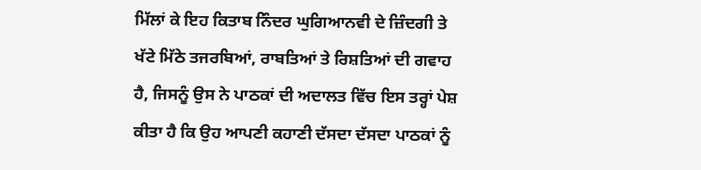ਮਿੱਲਾਂ ਕੇ ਇਹ ਕਿਤਾਬ ਨਿੰਦਰ ਘੁਗਿਆਨਵੀ ਦੇ ਜ਼ਿੰਦਗੀ ਤੇ ਖੱਟੇ ਮਿੱਠੇ ਤਜਰਬਿਆਂ, ਰਾਬਤਿਆਂ ਤੇ ਰਿਸ਼ਤਿਆਂ ਦੀ ਗਵਾਹ ਹੈ, ਜਿਸਨੂੰ ਉਸ ਨੇ ਪਾਠਕਾਂ ਦੀ ਅਦਾਲਤ ਵਿੱਚ ਇਸ ਤਰ੍ਹਾਂ ਪੇਸ਼ ਕੀਤਾ ਹੈ ਕਿ ਉਹ ਆਪਣੀ ਕਹਾਣੀ ਦੱਸਦਾ ਦੱਸਦਾ ਪਾਠਕਾਂ ਨੂੰ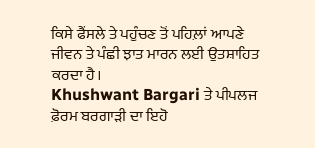ਕਿਸੇ ਫੈਂਸਲੇ ਤੇ ਪਹੁੰਚਣ ਤੋਂ ਪਹਿਲ਼ਾਂ ਆਪਣੇ ਜੀਵਨ ਤੇ ਪੰਛੀ ਝਾਤ ਮਾਰਨ ਲਈ ਉਤਸ਼ਾਹਿਤ ਕਰਦਾ ਹੈ।
Khushwant Bargari ਤੇ ਪੀਪਲਜ ਫ਼ੋਰਮ ਬਰਗਾੜੀ ਦਾ ਇਹੋ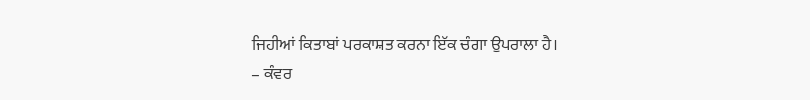ਜਿਹੀਆਂ ਕਿਤਾਬਾਂ ਪਰਕਾਸ਼ਤ ਕਰਨਾ ਇੱਕ ਚੰਗਾ ਉਪਰਾਲਾ ਹੈ।
– ਕੰਵਰ